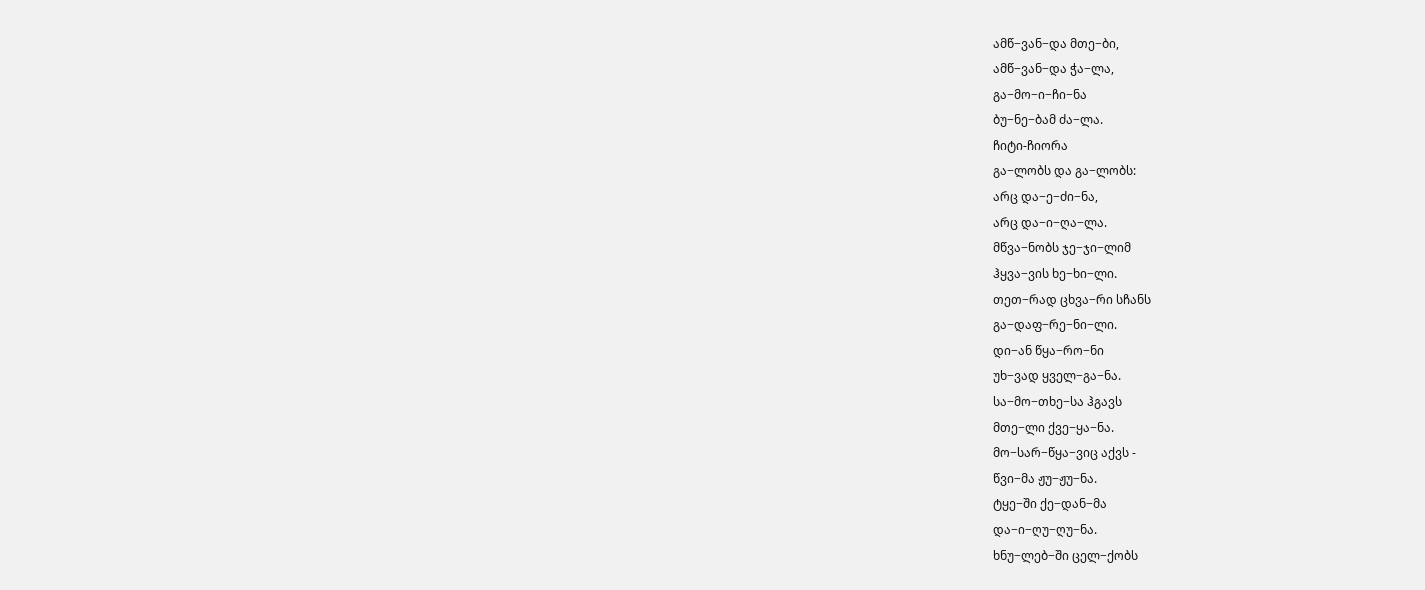ამწ−ვან−და მთე−ბი,
ამწ−ვან−და ჭა−ლა,
გა−მო−ი−ჩი−ნა
ბუ−ნე−ბამ ძა−ლა.
ჩიტი-ჩიორა
გა−ლობს და გა−ლობს:
არც და−ე−ძი−ნა,
არც და−ი−ღა−ლა.
მწვა−ნობს ჯე−ჯი−ლიმ
ჰყვა−ვის ხე−ხი−ლი.
თეთ−რად ცხვა−რი სჩანს
გა−დაფ−რე−ნი−ლი.
დი−ან წყა−რო−ნი
უხ−ვად ყველ−გა−ნა.
სა−მო−თხე−სა ჰგავს
მთე−ლი ქვე−ყა−ნა.
მო−სარ−წყა−ვიც აქვს -
წვი−მა ჟუ−ჟუ−ნა.
ტყე−ში ქე−დან−მა
და−ი−ღუ−ღუ−ნა.
ხნუ−ლებ−ში ცელ−ქობს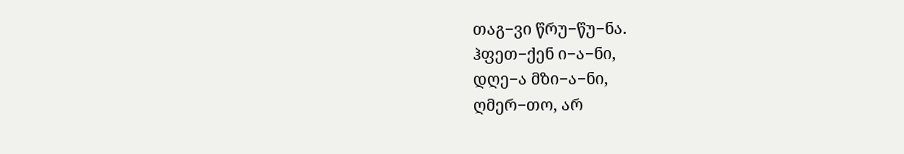თაგ−ვი წრუ−წუ−ნა.
ჰფეთ−ქენ ი−ა−ნი,
დღე−ა მზი−ა−ნი,
ღმერ−თო, არ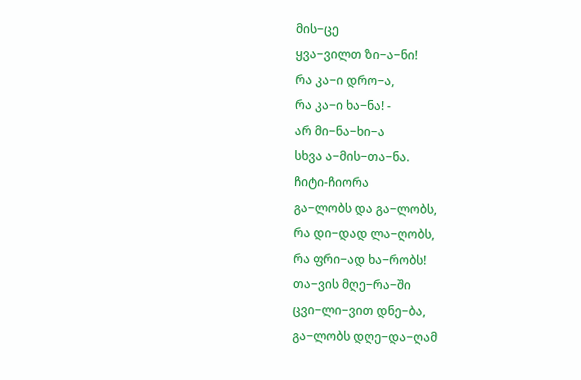მის−ცე
ყვა−ვილთ ზი−ა−ნი!
რა კა−ი დრო−ა,
რა კა−ი ხა−ნა! -
არ მი−ნა−ხი−ა
სხვა ა−მის−თა−ნა.
ჩიტი-ჩიორა
გა−ლობს და გა−ლობს,
რა დი−დად ლა−ღობს,
რა ფრი−ად ხა−რობს!
თა−ვის მღე−რა−ში
ცვი−ლი−ვით დნე−ბა,
გა−ლობს დღე−და−ღამ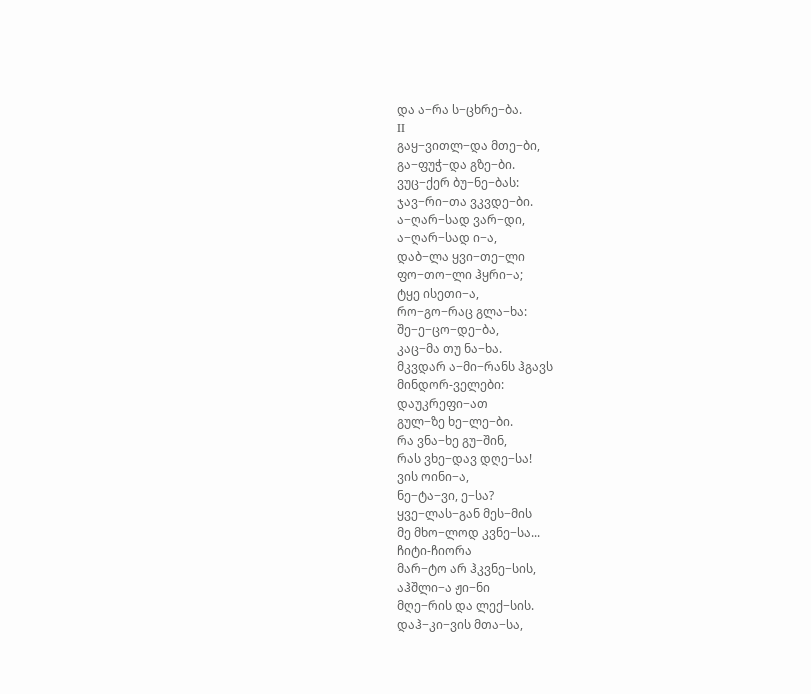და ა−რა ს−ცხრე−ბა.
II
გაყ−ვითლ−და მთე−ბი,
გა−ფუჭ−და გზე−ბი.
ვუც−ქერ ბუ−ნე−ბას:
ჯავ−რი−თა ვკვდე−ბი.
ა−ღარ−სად ვარ−დი,
ა−ღარ−სად ი−ა,
დაბ−ლა ყვი−თე−ლი
ფო−თო−ლი ჰყრი−ა;
ტყე ისეთი−ა,
რო−გო−რაც გლა−ხა:
შე−ე−ცო−დე−ბა,
კაც−მა თუ ნა−ხა.
მკვდარ ა−მი−რანს ჰგავს
მინდორ-ველები:
დაუკრეფი−ათ
გულ−ზე ხე−ლე−ბი.
რა ვნა−ხე გუ−შინ,
რას ვხე−დავ დღე−სა!
ვის ოინი−ა,
ნე−ტა−ვი, ე−სა?
ყვე−ლას−გან მეს−მის
მე მხო−ლოდ კვნე−სა...
ჩიტი-ჩიორა
მარ−ტო არ ჰკვნე−სის,
აჰშლი−ა ჟი−ნი
მღე−რის და ლექ−სის.
დაჰ−კი−ვის მთა−სა,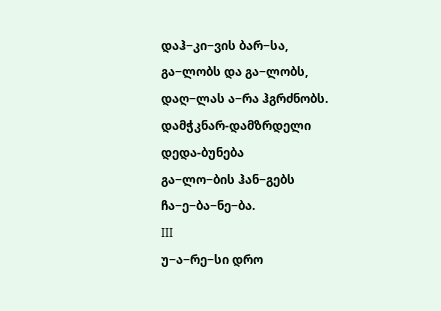დაჰ−კი−ვის ბარ−სა,
გა−ლობს და გა−ლობს,
დაღ−ლას ა−რა ჰგრძნობს.
დამჭკნარ-დამზრდელი
დედა-ბუნება
გა−ლო−ბის ჰან−გებს
ჩა−ე−ბა−ნე−ბა.
III
უ−ა−რე−სი დრო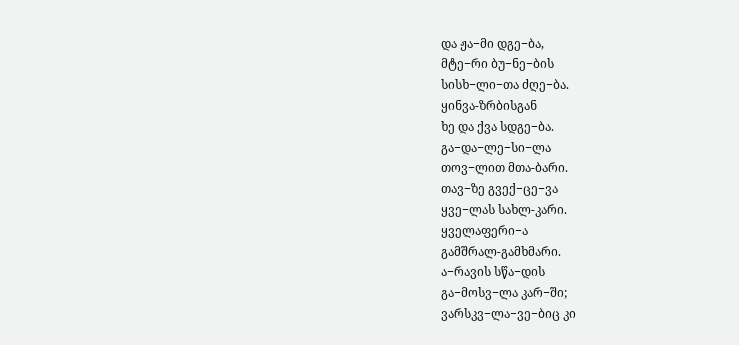და ჟა−მი დგე−ბა,
მტე−რი ბუ−ნე−ბის
სისხ−ლი−თა ძღე−ბა.
ყინვა-ზრბისგან
ხე და ქვა სდგე−ბა.
გა−და−ლე−სი−ლა
თოვ−ლით მთა-ბარი.
თავ−ზე გვექ−ცე−ვა
ყვე−ლას სახლ-კარი.
ყველაფერი−ა
გამშრალ-გამხმარი.
ა−რავის სწა−დის
გა−მოსვ−ლა კარ−ში;
ვარსკვ−ლა−ვე−ბიც კი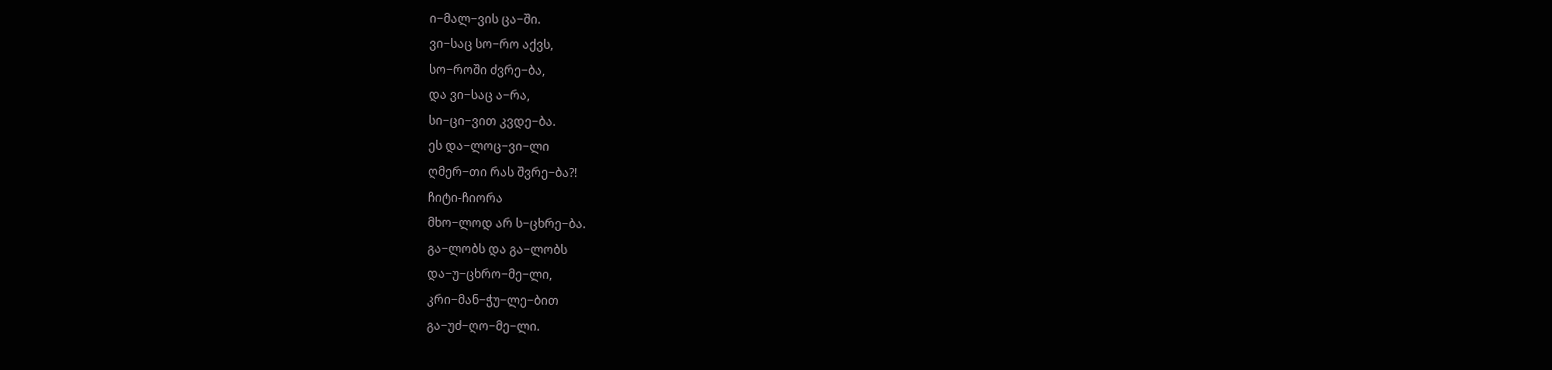ი−მალ−ვის ცა−ში.
ვი−საც სო−რო აქვს,
სო−როში ძვრე−ბა,
და ვი−საც ა−რა,
სი−ცი−ვით კვდე−ბა.
ეს და−ლოც−ვი−ლი
ღმერ−თი რას შვრე−ბა?!
ჩიტი-ჩიორა
მხო−ლოდ არ ს−ცხრე−ბა.
გა−ლობს და გა−ლობს
და−უ−ცხრო−მე−ლი,
კრი−მან−ჭუ−ლე−ბით
გა−უძ−ღო−მე−ლი.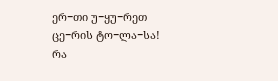ერ−თი უ−ყუ−რეთ
ცე−რის ტო−ლა−სა!
რა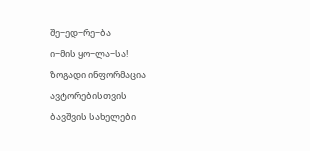შე−ედ−რე−ბა
ი−მის ყო−ლა−სა!
ზოგადი ინფორმაცია
ავტორებისთვის
ბავშვის სახელები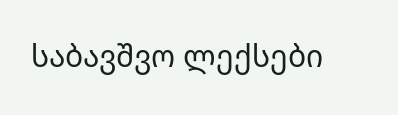საბავშვო ლექსები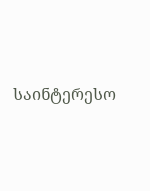საინტერესო